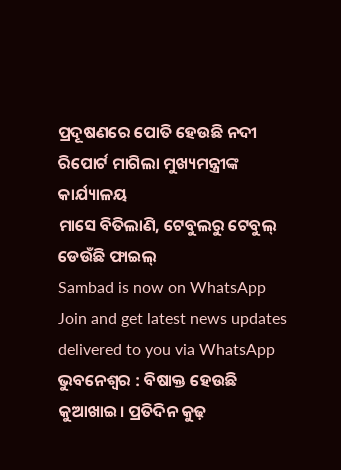ପ୍ରଦୂଷଣରେ ପୋତି ହେଉଛି ନଦୀ
ରିପୋର୍ଟ ମାଗିଲା ମୁଖ୍ୟମନ୍ତ୍ରୀଙ୍କ କାର୍ଯ୍ୟାଳୟ
ମାସେ ବିତିଲାଣି, ଟେବୁଲରୁ ଟେବୁଲ୍ ଡେଉଁଛି ଫାଇଲ୍
Sambad is now on WhatsApp
Join and get latest news updates delivered to you via WhatsApp
ଭୁବନେଶ୍ବର : ବିଷାକ୍ତ ହେଉଛି କୁଆଖାଇ। ପ୍ରତିଦିନ କୁଢ଼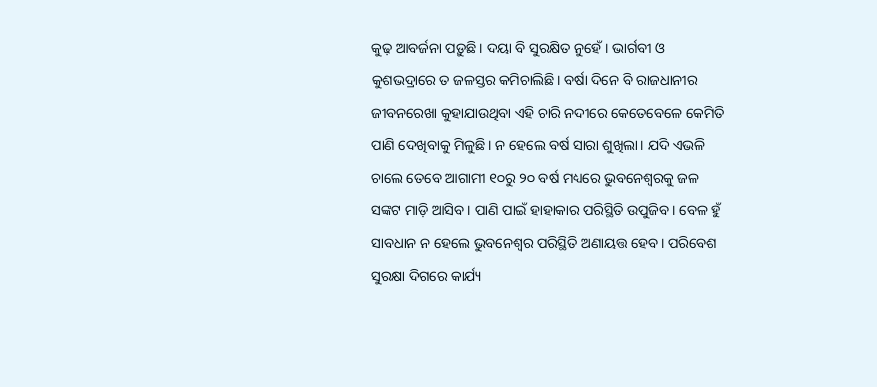କୁଢ଼ ଆବର୍ଜନା ପଡ଼ୁଛି। ଦୟା ବି ସୁରକ୍ଷିତ ନୁହେଁ। ଭାର୍ଗବୀ ଓ କୁଶଭଦ୍ରାରେ ତ ଜଳସ୍ତର କମିଚାଲିଛି। ବର୍ଷା ଦିନେ ବି ରାଜଧାନୀର ଜୀବନରେଖା କୁହାଯାଉଥିବା ଏହି ଚାରି ନଦୀରେ କେତେବେଳେ କେମିତି ପାଣି ଦେଖିବାକୁ ମିଳୁଛି। ନ ହେଲେ ବର୍ଷ ସାରା ଶୁଖିଲା। ଯଦି ଏଭଳି ଚାଲେ ତେବେ ଆଗାମୀ ୧୦ରୁ ୨୦ ବର୍ଷ ମଧ୍ୟରେ ଭୁବନେଶ୍ବରକୁ ଜଳ ସଙ୍କଟ ମାଡ଼ି ଆସିବ। ପାଣି ପାଇଁ ହାହାକାର ପରିସ୍ଥିତି ଉପୁଜିବ। ବେଳ ହୁଁ ସାବଧାନ ନ ହେଲେ ଭୁବନେଶ୍ବର ପରିସ୍ଥିତି ଅଣାୟତ୍ତ ହେବ। ପରିବେଶ ସୁରକ୍ଷା ଦିଗରେ କାର୍ଯ୍ୟ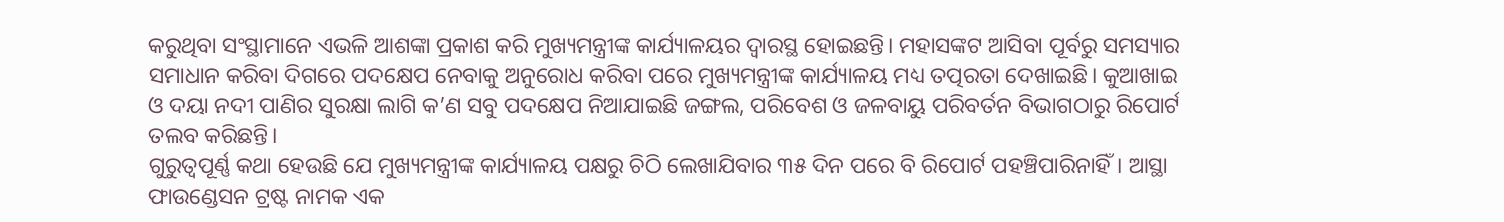କରୁଥିବା ସଂସ୍ଥାମାନେ ଏଭଳି ଆଶଙ୍କା ପ୍ରକାଶ କରି ମୁଖ୍ୟମନ୍ତ୍ରୀଙ୍କ କାର୍ଯ୍ୟାଳୟର ଦ୍ବାରସ୍ଥ ହୋଇଛନ୍ତି। ମହାସଙ୍କଟ ଆସିବା ପୂର୍ବରୁ ସମସ୍ୟାର ସମାଧାନ କରିବା ଦିଗରେ ପଦକ୍ଷେପ ନେବାକୁ ଅନୁରୋଧ କରିବା ପରେ ମୁଖ୍ୟମନ୍ତ୍ରୀଙ୍କ କାର୍ଯ୍ୟାଳୟ ମଧ୍ୟ ତତ୍ପରତା ଦେଖାଇଛି। କୁଆଖାଇ ଓ ଦୟା ନଦୀ ପାଣିର ସୁରକ୍ଷା ଲାଗି କ’ଣ ସବୁ ପଦକ୍ଷେପ ନିଆଯାଇଛି ଜଙ୍ଗଲ, ପରିବେଶ ଓ ଜଳବାୟୁ ପରିବର୍ତନ ବିଭାଗଠାରୁ ରିପୋର୍ଟ ତଲବ କରିଛନ୍ତି।
ଗୁରୁତ୍ବପୂର୍ଣ୍ଣ କଥା ହେଉଛି ଯେ ମୁଖ୍ୟମନ୍ତ୍ରୀଙ୍କ କାର୍ଯ୍ୟାଳୟ ପକ୍ଷରୁ ଚିଠି ଲେଖାଯିବାର ୩୫ ଦିନ ପରେ ବି ରିପୋର୍ଟ ପହଞ୍ଚିପାରିନାହିଁ। ଆସ୍ଥା ଫାଉଣ୍ଡେସନ ଟ୍ରଷ୍ଟ ନାମକ ଏକ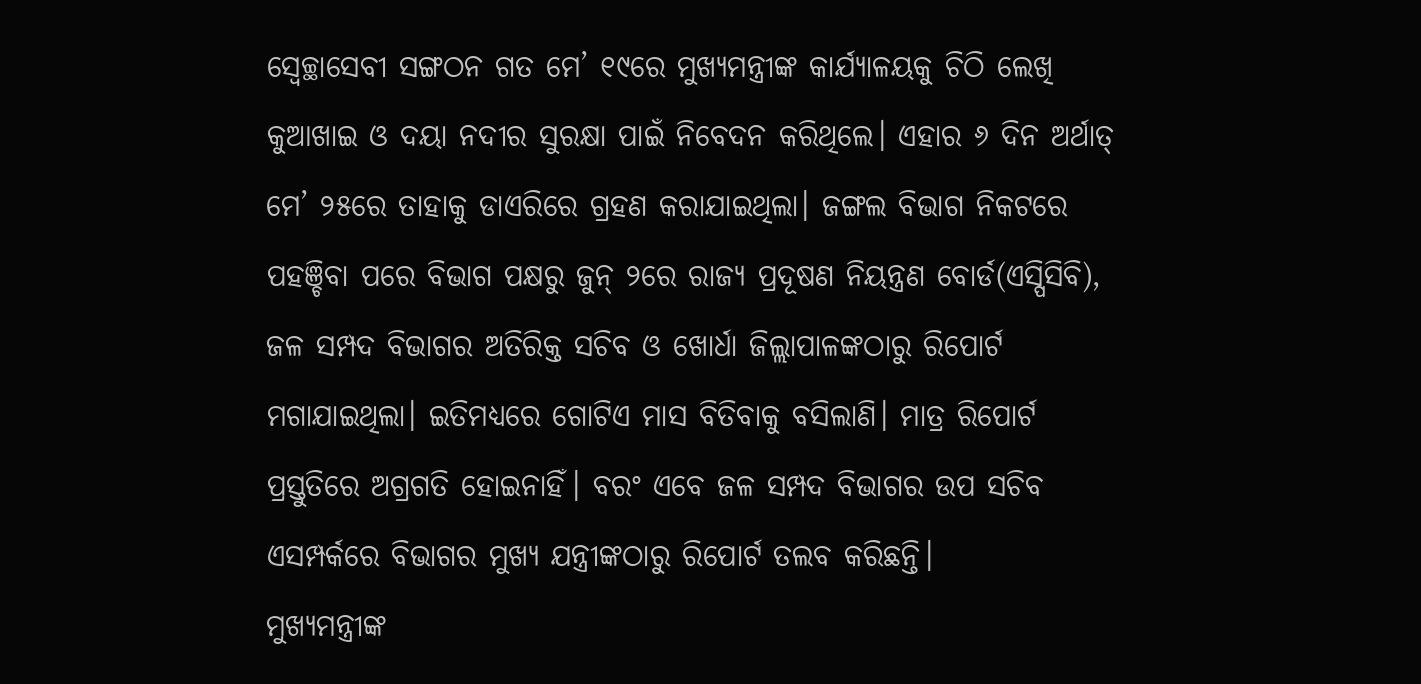ସ୍ବେଚ୍ଛାସେବୀ ସଙ୍ଗଠନ ଗତ ମେ’ ୧୯ରେ ମୁଖ୍ୟମନ୍ତ୍ରୀଙ୍କ କାର୍ଯ୍ୟାଳୟକୁ ଚିଠି ଲେଖି କୁଆଖାଇ ଓ ଦୟା ନଦୀର ସୁରକ୍ଷା ପାଇଁ ନିବେଦନ କରିଥିଲେ। ଏହାର ୬ ଦିନ ଅର୍ଥାତ୍ ମେ’ ୨୫ରେ ତାହାକୁ ଡାଏରିରେ ଗ୍ରହଣ କରାଯାଇଥିଲା। ଜଙ୍ଗଲ ବିଭାଗ ନିକଟରେ ପହଞ୍ଚିବା ପରେ ବିଭାଗ ପକ୍ଷରୁ ଜୁନ୍ ୨ରେ ରାଜ୍ୟ ପ୍ରଦୂଷଣ ନିୟନ୍ତ୍ରଣ ବୋର୍ଡ(ଏସ୍ପିସିବି), ଜଳ ସମ୍ପଦ ବିଭାଗର ଅତିରିକ୍ତ ସଚିବ ଓ ଖୋର୍ଧା ଜିଲ୍ଲାପାଳଙ୍କଠାରୁ ରିପୋର୍ଟ ମଗାଯାଇଥିଲା। ଇତିମଧ୍ୟରେ ଗୋଟିଏ ମାସ ବିତିବାକୁ ବସିଲାଣି। ମାତ୍ର ରିପୋର୍ଟ ପ୍ରସ୍ତୁତିରେ ଅଗ୍ରଗତି ହୋଇନାହିଁ। ବରଂ ଏବେ ଜଳ ସମ୍ପଦ ବିଭାଗର ଉପ ସଚିବ ଏସମ୍ପର୍କରେ ବିଭାଗର ମୁଖ୍ୟ ଯନ୍ତ୍ରୀଙ୍କଠାରୁ ରିପୋର୍ଟ ତଲବ କରିଛନ୍ତି।
ମୁଖ୍ୟମନ୍ତ୍ରୀଙ୍କ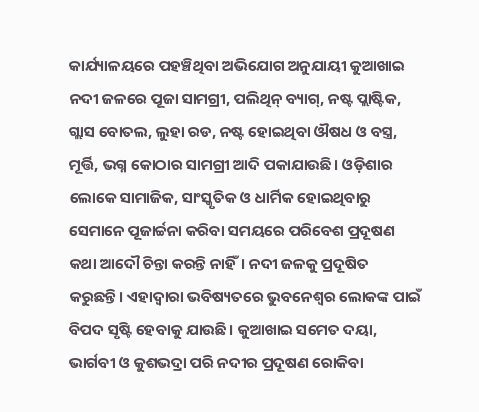କାର୍ଯ୍ୟାଳୟରେ ପହଞ୍ଚିଥିବା ଅଭିଯୋଗ ଅନୁଯାୟୀ କୁଆଖାଇ ନଦୀ ଜଳରେ ପୂଜା ସାମଗ୍ରୀ, ପଲିଥିନ୍ ବ୍ୟାଗ୍, ନଷ୍ଟ ପ୍ଲାଷ୍ଟିକ, ଗ୍ଲାସ ବୋତଲ, ଲୁହା ରଡ, ନଷ୍ଟ ହୋଇଥିବା ଔଷଧ ଓ ବସ୍ତ୍ର, ମୂର୍ତ୍ତି, ଭଗ୍ନ କୋଠାର ସାମଗ୍ରୀ ଆଦି ପକାଯାଉଛି। ଓଡ଼ିଶାର ଲୋକେ ସାମାଜିକ, ସାଂସ୍କୃତିକ ଓ ଧାର୍ମିକ ହୋଇଥିବାରୁ ସେମାନେ ପୂଜାର୍ଚ୍ଚନା କରିବା ସମୟରେ ପରିବେଶ ପ୍ରଦୂଷଣ କଥା ଆଦୌ ଚିନ୍ତା କରନ୍ତି ନାହିଁ। ନଦୀ ଜଳକୁ ପ୍ରଦୂଷିତ କରୁଛନ୍ତି। ଏହାଦ୍ବାରା ଭବିଷ୍ୟତରେ ଭୁବନେଶ୍ବର ଲୋକଙ୍କ ପାଇଁ ବିପଦ ସୃଷ୍ଟି ହେବାକୁ ଯାଉଛି। କୁଆଖାଇ ସମେତ ଦୟା, ଭାର୍ଗବୀ ଓ କୁଶଭଦ୍ରା ପରି ନଦୀର ପ୍ରଦୂଷଣ ରୋକିବା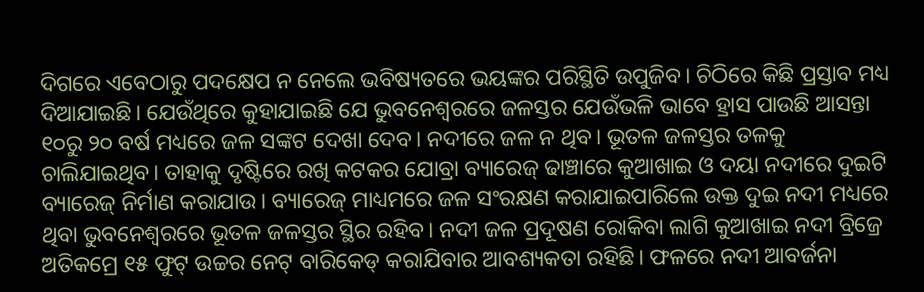ଦିଗରେ ଏବେଠାରୁ ପଦକ୍ଷେପ ନ ନେଲେ ଭବିଷ୍ୟତରେ ଭୟଙ୍କର ପରିସ୍ଥିତି ଉପୁଜିବ। ଚିଠିରେ କିଛି ପ୍ରସ୍ତାବ ମଧ୍ୟ ଦିଆଯାଇଛି। ଯେଉଁଥିରେ କୁହାଯାଇଛି ଯେ ଭୁବନେଶ୍ବରରେ ଜଳସ୍ତର ଯେଉଁଭଳି ଭାବେ ହ୍ରାସ ପାଉଛି ଆସନ୍ତା ୧୦ରୁ ୨୦ ବର୍ଷ ମଧ୍ୟରେ ଜଳ ସଙ୍କଟ ଦେଖା ଦେବ। ନଦୀରେ ଜଳ ନ ଥିବ। ଭୂତଳ ଜଳସ୍ତର ତଳକୁ ଚାଲିଯାଇଥିବ। ତାହାକୁ ଦୃଷ୍ଟିରେ ରଖି କଟକର ଯୋବ୍ରା ବ୍ୟାରେଜ୍ ଢାଞ୍ଚାରେ କୁଆଖାଇ ଓ ଦୟା ନଦୀରେ ଦୁଇଟି ବ୍ୟାରେଜ୍ ନିର୍ମାଣ କରାଯାଉ। ବ୍ୟାରେଜ୍ ମାଧ୍ୟମରେ ଜଳ ସଂରକ୍ଷଣ କରାଯାଇପାରିଲେ ଉକ୍ତ ଦୁଇ ନଦୀ ମଧ୍ୟରେ ଥିବା ଭୁବନେଶ୍ବରରେ ଭୂତଳ ଜଳସ୍ତର ସ୍ଥିର ରହିବ। ନଦୀ ଜଳ ପ୍ରଦୂଷଣ ରୋକିବା ଲାଗି କୁଆଖାଇ ନଦୀ ବ୍ରିଜ୍ରେ ଅତିକମ୍ରେ ୧୫ ଫୁଟ୍ ଉଚ୍ଚର ନେଟ୍ ବାରିକେଡ୍ କରାଯିବାର ଆବଶ୍ୟକତା ରହିଛି। ଫଳରେ ନଦୀ ଆବର୍ଜନା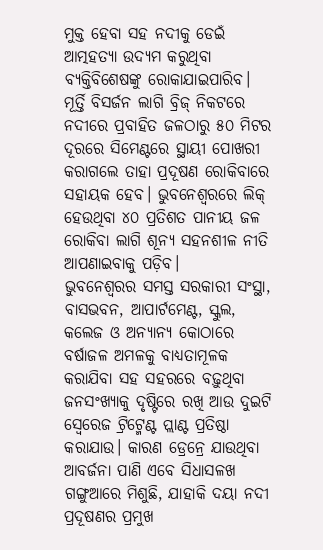ମୁକ୍ତ ହେବା ସହ ନଦୀକୁ ଡେଇଁ ଆତ୍ମହତ୍ୟା ଉଦ୍ୟମ କରୁଥିବା ବ୍ୟକ୍ତିବିଶେଷଙ୍କୁ ରୋକାଯାଇପାରିବ। ମୂର୍ତ୍ତି ବିସର୍ଜନ ଲାଗି ବ୍ରିଜ୍ ନିକଟରେ ନଦୀରେ ପ୍ରବାହିତ ଜଳଠାରୁ ୫୦ ମିଟର ଦୂରରେ ସିମେଣ୍ଟରେ ସ୍ଥାୟୀ ପୋଖରୀ କରାଗଲେ ତାହା ପ୍ରଦୂଷଣ ରୋକିବାରେ ସହାୟକ ହେବ। ଭୁବନେଶ୍ବରରେ ଲିକ୍ ହେଉଥିବା ୪୦ ପ୍ରତିଶତ ପାନୀୟ ଜଳ ରୋକିବା ଲାଗି ଶୂନ୍ୟ ସହନଶୀଳ ନୀତି ଆପଣାଇବାକୁ ପଡ଼ିବ।
ଭୁବନେଶ୍ବରର ସମସ୍ତ ସରକାରୀ ସଂସ୍ଥା, ବାସଭବନ, ଆପାର୍ଟମେଣ୍ଟ, ସ୍କୁଲ, କଲେଜ ଓ ଅନ୍ୟାନ୍ୟ କୋଠାରେ ବର୍ଷାଜଳ ଅମଳକୁ ବାଧ୍ୟତାମୂଳକ କରାଯିବା ସହ ସହରରେ ବଢ଼ୁଥିବା ଜନସଂଖ୍ୟାକୁ ଦୃଷ୍ଟିରେ ରଖି ଆଉ ଦୁଇଟି ସ୍ବେରେଜ ଟ୍ରିଟ୍ମେଣ୍ଟ ପ୍ଲାଣ୍ଟ ପ୍ରତିଷ୍ଠା କରାଯାଉ। କାରଣ ଡ୍ରେନ୍ରେ ଯାଉଥିବା ଆବର୍ଜନା ପାଣି ଏବେ ସିଧାସଳଖ ଗଙ୍ଗୁଆରେ ମିଶୁଛି, ଯାହାକି ଦୟା ନଦୀ ପ୍ରଦୂଷଣର ପ୍ରମୁଖ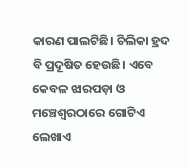କାରଣ ପାଲଟିଛି। ଚିଲିକା ହ୍ରଦ ବି ପ୍ରଦୂଷିତ ହେଉଛି। ଏବେ କେବଳ ଝାରପଡ଼ା ଓ ମଞ୍ଚେଶ୍ବରଠାରେ ଗୋଟିଏ ଲେଖାଏ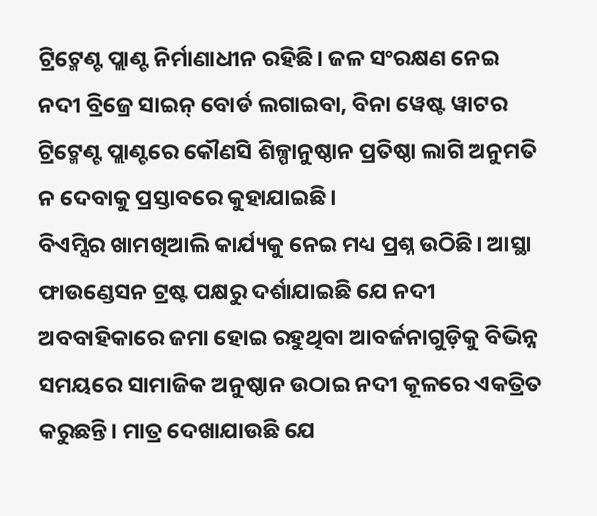ଟ୍ରିଟ୍ମେଣ୍ଟ ପ୍ଲାଣ୍ଟ ନିର୍ମାଣାଧୀନ ରହିଛି। ଜଳ ସଂରକ୍ଷଣ ନେଇ ନଦୀ ବ୍ରିଜ୍ରେ ସାଇନ୍ ବୋର୍ଡ ଲଗାଇବା, ବିନା ୱେଷ୍ଟ ୱାଟର ଟ୍ରିଟ୍ମେଣ୍ଟ ପ୍ଲାଣ୍ଟରେ କୌଣସି ଶିଳ୍ପାନୁଷ୍ଠାନ ପ୍ରତିଷ୍ଠା ଲାଗି ଅନୁମତି ନ ଦେବାକୁ ପ୍ରସ୍ତାବରେ କୁହାଯାଇଛି।
ବିଏମ୍ସିର ଖାମଖିଆଲି କାର୍ଯ୍ୟକୁ ନେଇ ମଧ୍ୟ ପ୍ରଶ୍ନ ଉଠିଛି। ଆସ୍ଥା ଫାଉଣ୍ଡେସନ ଟ୍ରଷ୍ଟ ପକ୍ଷରୁ ଦର୍ଶାଯାଇଛି ଯେ ନଦୀ ଅବବାହିକାରେ ଜମା ହୋଇ ରହୁଥିବା ଆବର୍ଜନାଗୁଡ଼ିକୁ ବିଭିନ୍ନ ସମୟରେ ସାମାଜିକ ଅନୁଷ୍ଠାନ ଉଠାଇ ନଦୀ କୂଳରେ ଏକତ୍ରିତ କରୁଛନ୍ତି। ମାତ୍ର ଦେଖାଯାଉଛି ଯେ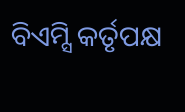ବିଏମ୍ସି କର୍ତୃପକ୍ଷ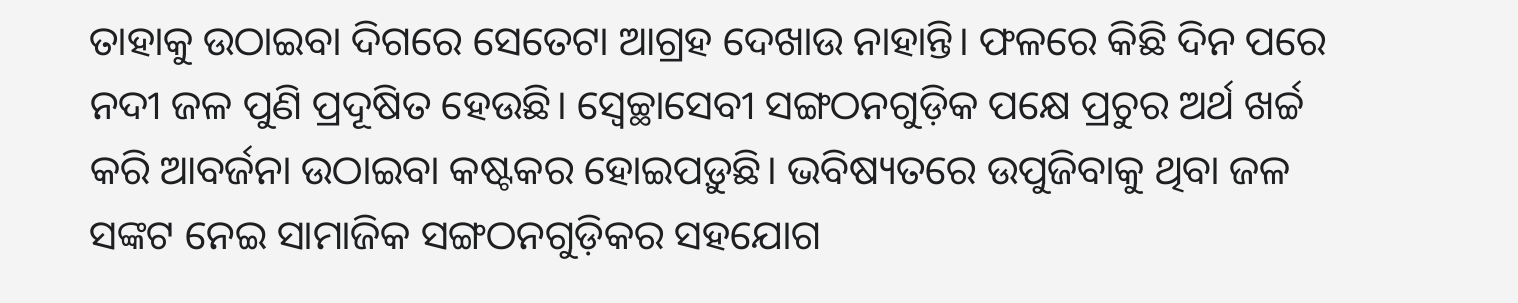ତାହାକୁ ଉଠାଇବା ଦିଗରେ ସେତେଟା ଆଗ୍ରହ ଦେଖାଉ ନାହାନ୍ତି। ଫଳରେ କିଛି ଦିନ ପରେ ନଦୀ ଜଳ ପୁଣି ପ୍ରଦୂଷିତ ହେଉଛି। ସ୍ବେଚ୍ଛାସେବୀ ସଙ୍ଗଠନଗୁଡ଼ିକ ପକ୍ଷେ ପ୍ରଚୁର ଅର୍ଥ ଖର୍ଚ୍ଚ କରି ଆବର୍ଜନା ଉଠାଇବା କଷ୍ଟକର ହୋଇପଡ଼ୁଛି। ଭବିଷ୍ୟତରେ ଉପୁଜିବାକୁ ଥିବା ଜଳ ସଙ୍କଟ ନେଇ ସାମାଜିକ ସଙ୍ଗଠନଗୁଡ଼ିକର ସହଯୋଗ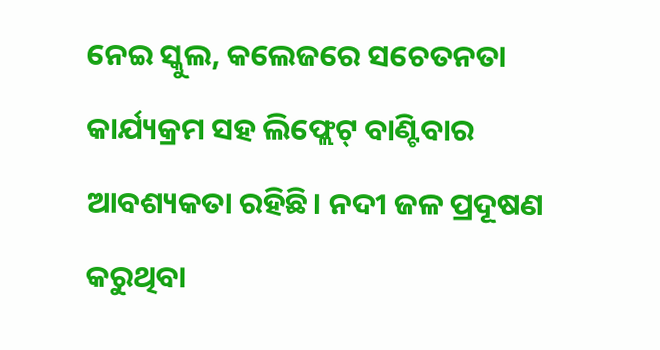ନେଇ ସ୍କୁଲ, କଲେଜରେ ସଚେତନତା କାର୍ଯ୍ୟକ୍ରମ ସହ ଲିଫ୍ଲେଟ୍ ବାଣ୍ଟିବାର ଆବଶ୍ୟକତା ରହିଛି। ନଦୀ ଜଳ ପ୍ରଦୂଷଣ କରୁଥିବା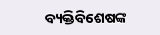ବ୍ୟକ୍ତିବିଶେଷଙ୍କ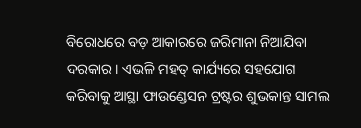ବିରୋଧରେ ବଡ଼ ଆକାରରେ ଜରିମାନା ନିଆଯିବା ଦରକାର। ଏଭଳି ମହତ୍ କାର୍ଯ୍ୟରେ ସହଯୋଗ କରିବାକୁ ଆସ୍ଥା ଫାଉଣ୍ଡେସନ ଟ୍ରଷ୍ଟର ଶୁଭକାନ୍ତ ସାମଲ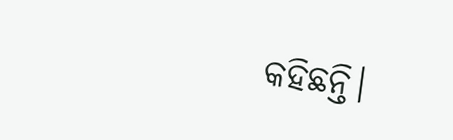କହିଛନ୍ତି।